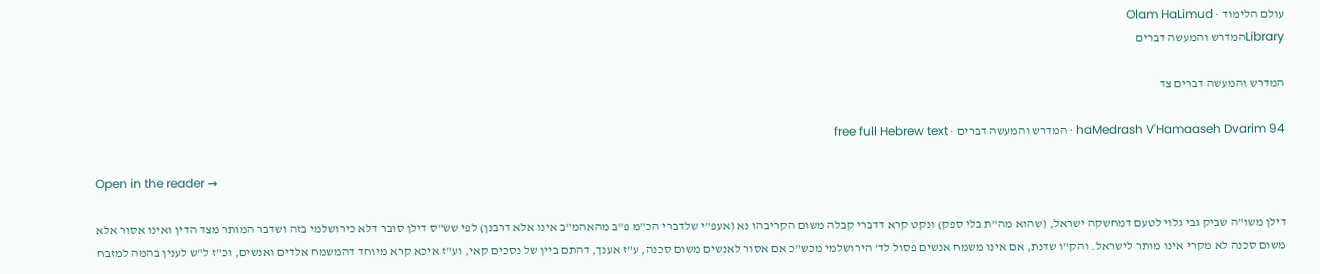עולם הלימוד · Olam HaLimud
Libraryהמדרש והמעשה דברים

המדרש והמעשה דברים צד

haMedrash V'Hamaaseh Dvarim 94 · המדרש והמעשה דברים · free full Hebrew text

Open in the reader →

דילן משו"ה שביק גבי גלוי לטעם דמחשקה ישראל, (שהוא מה"ת בלי ספק) ונקט קרא דדברי קבלה משום הקריבהו נא (אעפ"י שלדברי הכ"מ פ"ב מהאהמ"ב אינו אלא דרבנן) לפי שש"ס דילן סובר דלא כירושלמי בזה ושדבר המותר מצד הדין ואינו אסור אלא משום סכנה לא מקרי אינו מותר לישראל. והק"ו שדנת, אם אינו משמח אנשים פסול לד' הירושלמי מכש"כ אם אסור לאנשים משום סכנה, ע"ז אענך, דהתם ביין של נסכים קאי, וע"ז איכא קרא מיוחד דהמשמח אלדים ואנשים, וכ"ז ל"ש לענין בהמה למזבח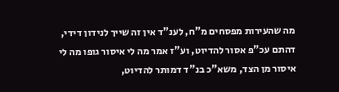מה שהעירות מפסחים מ"ח, לענ"ד אין זה שייך לנידון דידי, דהתם עכ"פ אסור להדיוט, וע"ז אמר מה לי איסור גופו מה לי איסור מן הצד, משא"כ בנ"ד דמותר להדיוט,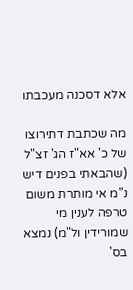אלא דסכנה מעכבתו

מה שכתבת דתירוצו של כ' אא"ז הג' זצ"ל (שהבאתי בפנים דיש נ"מ אי מותרת משום טרפה לענין מי שמורידין ול"מ) נמצא בס'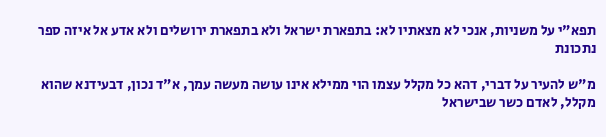תפא"י על משניות, אנכי לא מצאתיו לא: בתפארת ישראל ולא בתפארת ירושלים ולא אדע אל איזה ספר נתכונת

מ"ש להעיר על דברי, דהא כל מקלל עצמו הוי ממילא אינו עושה מעשה עמך, א"ד נכון, דבעידנא שהוא מקלל, לאדם כשר שבישראל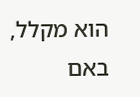הוא מקלל, באם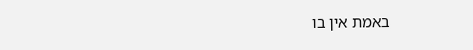באמת אין בו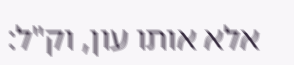אלא אותו עון, וק"ל: